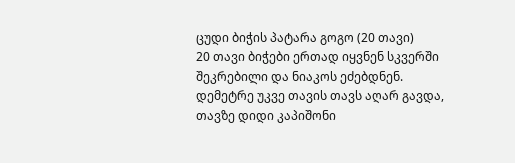ცუდი ბიჭის პატარა გოგო (20 თავი)
20 თავი ბიჭები ერთად იყვნენ სკვერში შეკრებილი და ნიაკოს ეძებდნენ. დემეტრე უკვე თავის თავს აღარ გავდა, თავზე დიდი კაპიშონი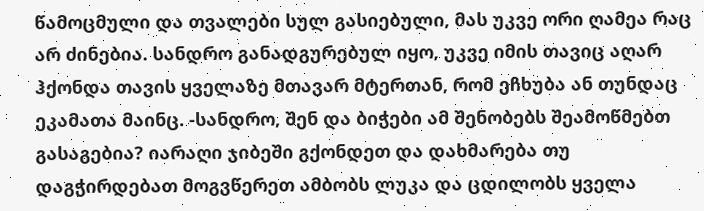წამოცმული და თვალები სულ გასიებული, მას უკვე ორი ღამეა რაც არ ძინებია. სანდრო განადგურებულ იყო, უკვე იმის თავიც აღარ ჰქონდა თავის ყველაზე მთავარ მტერთან, რომ ეჩხუბა ან თუნდაც ეკამათა მაინც. -სანდრო, შენ და ბიჭები ამ შენობებს შეამოწმებთ გასაგებია? იარაღი ჯიბეში გქონდეთ და დახმარება თუ დაგჭირდებათ მოგვწერეთ ამბობს ლუკა და ცდილობს ყველა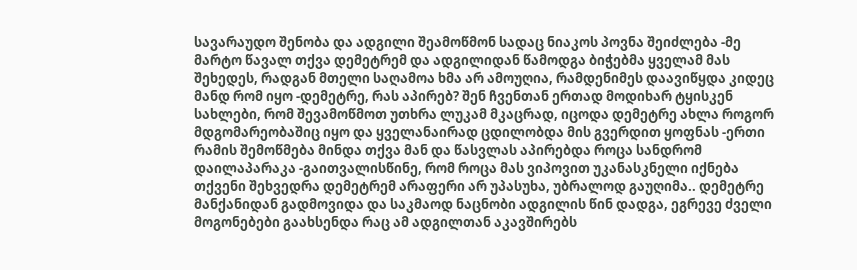სავარაუდო შენობა და ადგილი შეამოწმონ სადაც ნიაკოს პოვნა შეიძლება -მე მარტო წავალ თქვა დემეტრემ და ადგილიდან წამოდგა ბიჭებმა ყველამ მას შეხედეს, რადგან მთელი საღამოა ხმა არ ამოუღია, რამდენიმეს დაავიწყდა კიდეც მანდ რომ იყო -დემეტრე, რას აპირებ? შენ ჩვენთან ერთად მოდიხარ ტყისკენ სახლები, რომ შევამოწმოთ უთხრა ლუკამ მკაცრად, იცოდა დემეტრე ახლა როგორ მდგომარეობაშიც იყო და ყველანაირად ცდილობდა მის გვერდით ყოფნას -ერთი რამის შემოწმება მინდა თქვა მან და წასვლას აპირებდა როცა სანდრომ დაილაპარაკა -გაითვალისწინე, რომ როცა მას ვიპოვით უკანასკნელი იქნება თქვენი შეხვედრა დემეტრემ არაფერი არ უპასუხა, უბრალოდ გაუღიმა.. დემეტრე მანქანიდან გადმოვიდა და საკმაოდ ნაცნობი ადგილის წინ დადგა, ეგრევე ძველი მოგონებები გაახსენდა რაც ამ ადგილთან აკავშირებს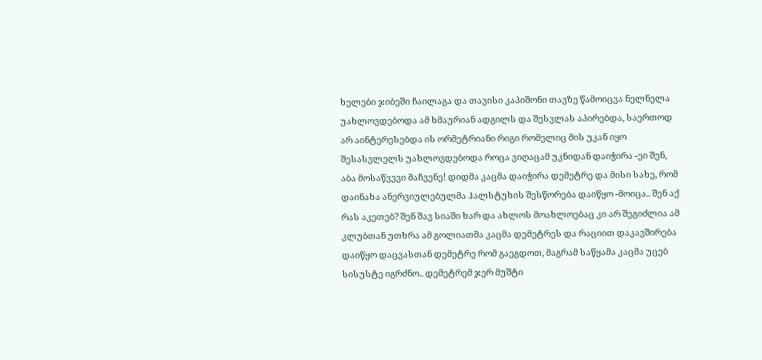ხელები ჯიბეში ჩაილაგა და თავისი კაპიშონი თავზე წამოიცვა ნელნელა უახლოვდებოდა ამ ხმაურიან ადგილს და შესვლას აპირებდა, საერთოდ არ აინტერესებდა ის ორმეტრიანი რიგი რომელიც მის უკან იყო შესასვლელს უახლოვდებოდა როცა ვიღაცამ უკნიდან დაიჭირა -ეი შენ, აბა მოსაწვევი მაჩვენე! დიდმა კაცმა დაიჭირა დემეტრე და მისი სახე, რომ დაინახა ანერვიულებულმა ჰალსტუხის შესწორება დაიწყო -მოიცა.. შენ აქ რას აკეთებ? შენ შავ სიაში ხარ და ახლოს მოახლოებაც კი არ შეგიძლია ამ კლუბთან უთხრა ამ გოლიათმა კაცმა დემეტრეს და რაციით დაკავშირება დაიწყო დაცვასთან დემეტრე რომ გაეგდოთ, მაგრამ საწყამა კაცმა უცებ სისუსტე იგრძნო.. დემეტრემ ჯერ მუშტი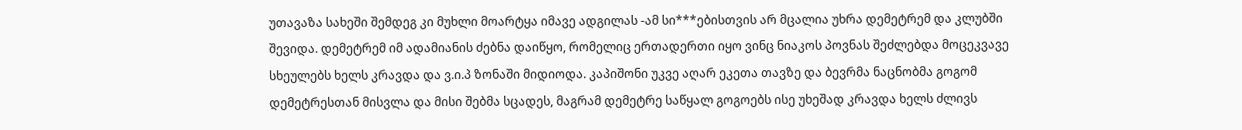უთავაზა სახეში შემდეგ კი მუხლი მოარტყა იმავე ადგილას -ამ სი***ებისთვის არ მცალია უხრა დემეტრემ და კლუბში შევიდა. დემეტრემ იმ ადამიანის ძებნა დაიწყო, რომელიც ერთადერთი იყო ვინც ნიაკოს პოვნას შეძლებდა მოცეკვავე სხეულებს ხელს კრავდა და ვ.ი.პ ზონაში მიდიოდა. კაპიშონი უკვე აღარ ეკეთა თავზე და ბევრმა ნაცნობმა გოგომ დემეტრესთან მისვლა და მისი შებმა სცადეს, მაგრამ დემეტრე საწყალ გოგოებს ისე უხეშად კრავდა ხელს ძლივს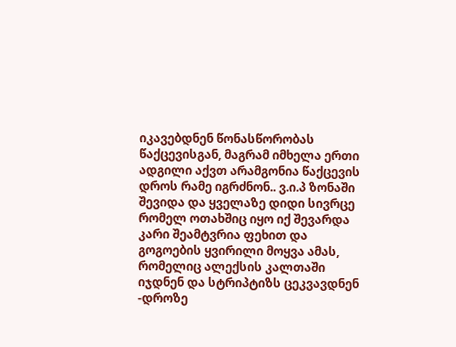იკავებდნენ წონასწორობას წაქცევისგან, მაგრამ იმხელა ერთი ადგილი აქვთ არამგონია წაქცევის დროს რამე იგრძნონ.. ვ.ი.პ ზონაში შევიდა და ყველაზე დიდი სივრცე რომელ ოთახშიც იყო იქ შევარდა კარი შეამტვრია ფეხით და გოგოების ყვირილი მოყვა ამას, რომელიც ალექსის კალთაში იჯდნენ და სტრიპტიზს ცეკვავდნენ -დროზე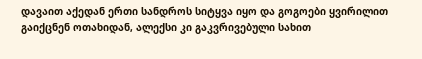დავაით აქედან ერთი სანდროს სიტყვა იყო და გოგოები ყვირილით გაიქცნენ ოთახიდან, ალექსი კი გაკვრივებული სახით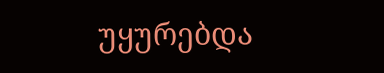უყურებდა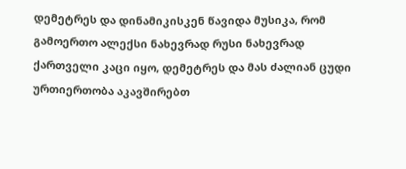დემეტრეს და დინამიკისკენ წავიდა მუსიკა, რომ გამოერთო ალექსი ნახევრად რუსი ნახევრად ქართველი კაცი იყო, დემეტრეს და მას ძალიან ცუდი ურთიერთობა აკავშირებთ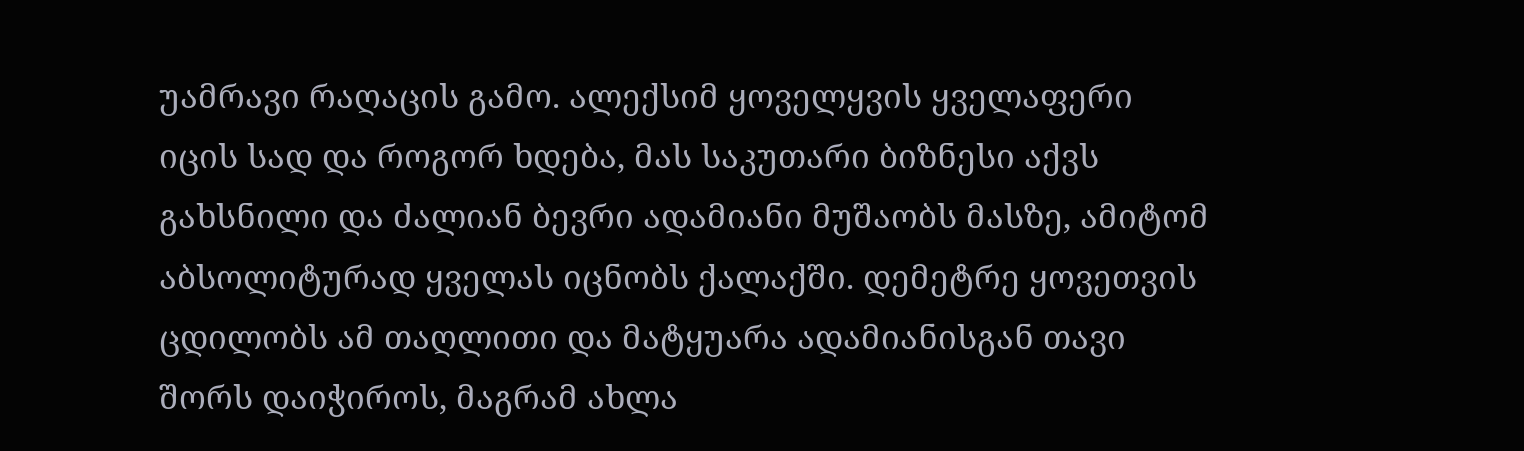უამრავი რაღაცის გამო. ალექსიმ ყოველყვის ყველაფერი იცის სად და როგორ ხდება, მას საკუთარი ბიზნესი აქვს გახსნილი და ძალიან ბევრი ადამიანი მუშაობს მასზე, ამიტომ აბსოლიტურად ყველას იცნობს ქალაქში. დემეტრე ყოვეთვის ცდილობს ამ თაღლითი და მატყუარა ადამიანისგან თავი შორს დაიჭიროს, მაგრამ ახლა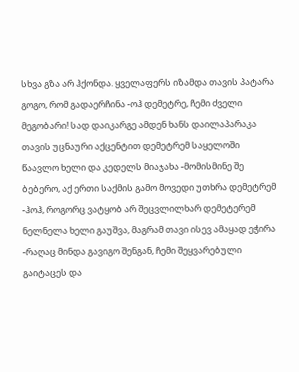სხვა გზა არ ჰქონდა. ყველაფერს იზამდა თავის პატარა გოგო, რომ გადაერჩინა -ოჰ დემეტრე, ჩემი ძველი მეგობარი! სად დაიკარგე ამდენ ხანს დაილაპარაკა თავის უცნაური აქცენტით დემეტრემ საყელოში წაავლო ხელი და კედელს მიაჯახა -მომისმინე შე ბებერო, აქ ერთი საქმის გამო მოვედი უთხრა დემეტრემ -ჰოჰ, როგორც ვატყობ არ შეცვლილხარ დემეტერემ ნელნელა ხელი გაუშვა, მაგრამ თავი ისევ ამაყად ეჭირა -რაღაც მინდა გავიგო შენგან, ჩემი შეყვარებული გაიტაცეს და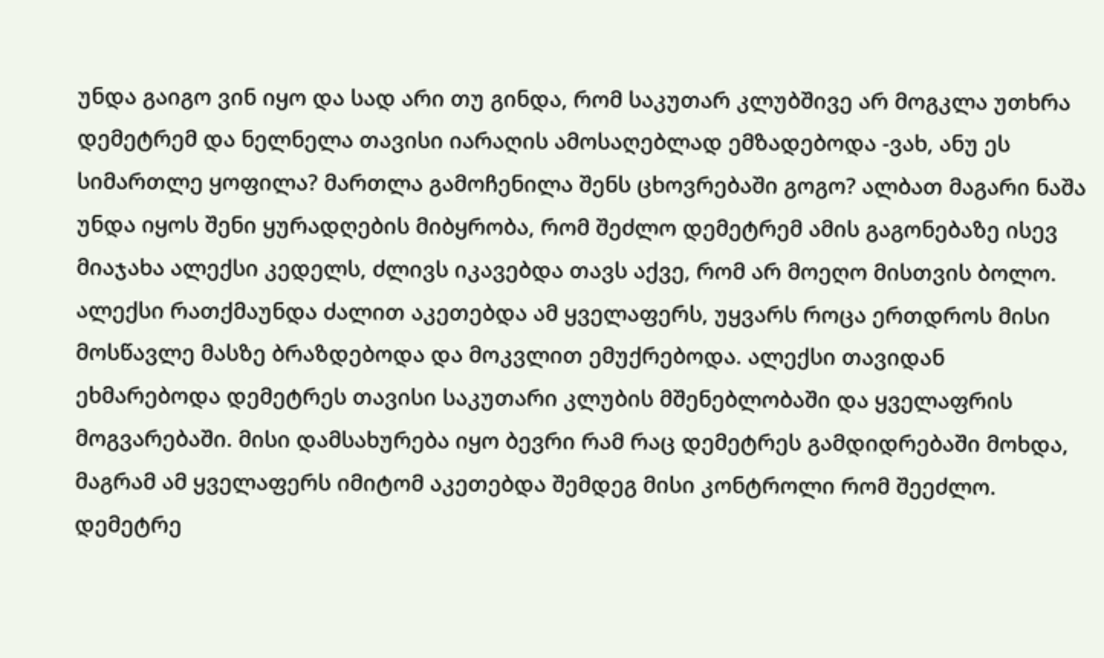უნდა გაიგო ვინ იყო და სად არი თუ გინდა, რომ საკუთარ კლუბშივე არ მოგკლა უთხრა დემეტრემ და ნელნელა თავისი იარაღის ამოსაღებლად ემზადებოდა -ვახ, ანუ ეს სიმართლე ყოფილა? მართლა გამოჩენილა შენს ცხოვრებაში გოგო? ალბათ მაგარი ნაშა უნდა იყოს შენი ყურადღების მიბყრობა, რომ შეძლო დემეტრემ ამის გაგონებაზე ისევ მიაჯახა ალექსი კედელს, ძლივს იკავებდა თავს აქვე, რომ არ მოეღო მისთვის ბოლო. ალექსი რათქმაუნდა ძალით აკეთებდა ამ ყველაფერს, უყვარს როცა ერთდროს მისი მოსწავლე მასზე ბრაზდებოდა და მოკვლით ემუქრებოდა. ალექსი თავიდან ეხმარებოდა დემეტრეს თავისი საკუთარი კლუბის მშენებლობაში და ყველაფრის მოგვარებაში. მისი დამსახურება იყო ბევრი რამ რაც დემეტრეს გამდიდრებაში მოხდა, მაგრამ ამ ყველაფერს იმიტომ აკეთებდა შემდეგ მისი კონტროლი რომ შეეძლო. დემეტრე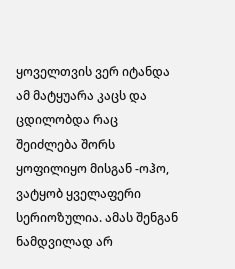ყოველთვის ვერ იტანდა ამ მატყუარა კაცს და ცდილობდა რაც შეიძლება შორს ყოფილიყო მისგან -ოჰო, ვატყობ ყველაფერი სერიოზულია. ამას შენგან ნამდვილად არ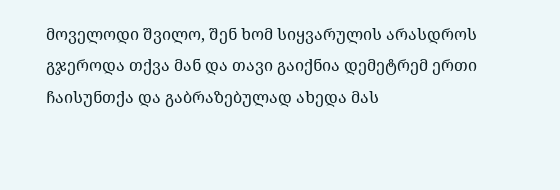მოველოდი შვილო, შენ ხომ სიყვარულის არასდროს გჯეროდა თქვა მან და თავი გაიქნია დემეტრემ ერთი ჩაისუნთქა და გაბრაზებულად ახედა მას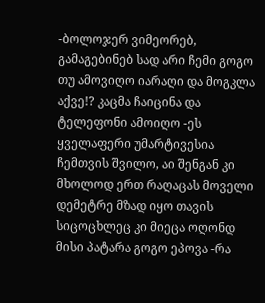-ბოლოჯერ ვიმეორებ, გამაგებინებ სად არი ჩემი გოგო თუ ამოვიღო იარაღი და მოგკლა აქვე!? კაცმა ჩაიცინა და ტელეფონი ამოიღო -ეს ყველაფერი უმარტივესია ჩემთვის შვილო, აი შენგან კი მხოლოდ ერთ რაღაცას მოველი დემეტრე მზად იყო თავის სიცოცხლეც კი მიეცა ოღონდ მისი პატარა გოგო ეპოვა -რა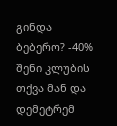გინდა ბებერო? -40% შენი კლუბის თქვა მან და დემეტრემ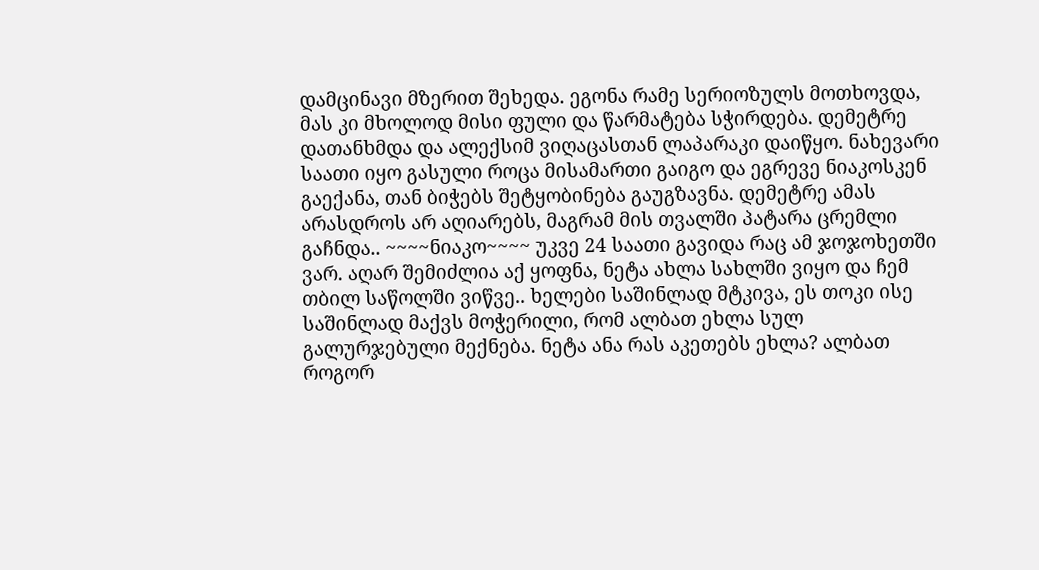დამცინავი მზერით შეხედა. ეგონა რამე სერიოზულს მოთხოვდა, მას კი მხოლოდ მისი ფული და წარმატება სჭირდება. დემეტრე დათანხმდა და ალექსიმ ვიღაცასთან ლაპარაკი დაიწყო. ნახევარი საათი იყო გასული როცა მისამართი გაიგო და ეგრევე ნიაკოსკენ გაექანა, თან ბიჭებს შეტყობინება გაუგზავნა. დემეტრე ამას არასდროს არ აღიარებს, მაგრამ მის თვალში პატარა ცრემლი გაჩნდა.. ~~~~ნიაკო~~~~ უკვე 24 საათი გავიდა რაც ამ ჯოჯოხეთში ვარ. აღარ შემიძლია აქ ყოფნა, ნეტა ახლა სახლში ვიყო და ჩემ თბილ საწოლში ვიწვე.. ხელები საშინლად მტკივა, ეს თოკი ისე საშინლად მაქვს მოჭერილი, რომ ალბათ ეხლა სულ გალურჯებული მექნება. ნეტა ანა რას აკეთებს ეხლა? ალბათ როგორ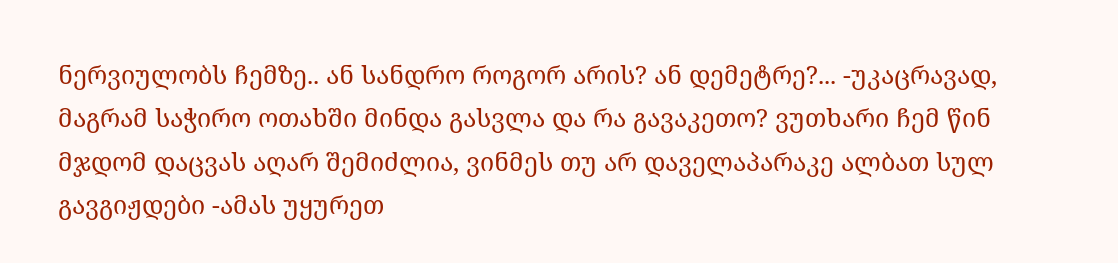ნერვიულობს ჩემზე.. ან სანდრო როგორ არის? ან დემეტრე?... -უკაცრავად, მაგრამ საჭირო ოთახში მინდა გასვლა და რა გავაკეთო? ვუთხარი ჩემ წინ მჯდომ დაცვას აღარ შემიძლია, ვინმეს თუ არ დაველაპარაკე ალბათ სულ გავგიჟდები -ამას უყურეთ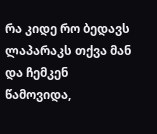რა კიდე რო ბედავს ლაპარაკს თქვა მან და ჩემკენ წამოვიდა,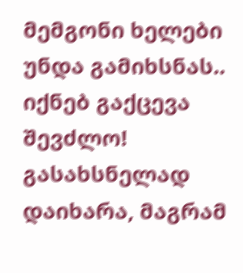მემგონი ხელები უნდა გამიხსნას.. იქნებ გაქცევა შევძლო! გასახსნელად დაიხარა, მაგრამ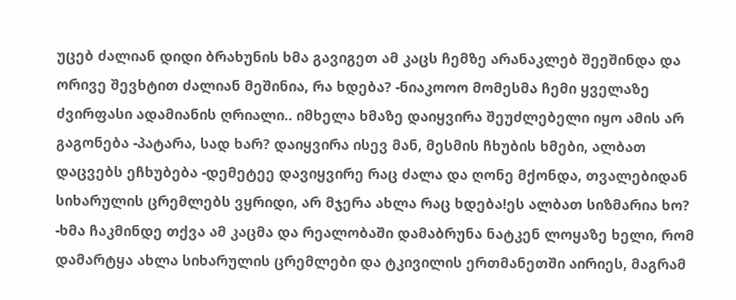უცებ ძალიან დიდი ბრახუნის ხმა გავიგეთ ამ კაცს ჩემზე არანაკლებ შეეშინდა და ორივე შევხტით ძალიან მეშინია, რა ხდება? -ნიაკოოო მომესმა ჩემი ყველაზე ძვირფასი ადამიანის ღრიალი.. იმხელა ხმაზე დაიყვირა შეუძლებელი იყო ამის არ გაგონება -პატარა, სად ხარ? დაიყვირა ისევ მან, მესმის ჩხუბის ხმები, ალბათ დაცვებს ეჩხუბება -დემეტეე დავიყვირე რაც ძალა და ღონე მქონდა, თვალებიდან სიხარულის ცრემლებს ვყრიდი, არ მჯერა ახლა რაც ხდება!ეს ალბათ სიზმარია ხო? -ხმა ჩაკმინდე თქვა ამ კაცმა და რეალობაში დამაბრუნა ნატკენ ლოყაზე ხელი, რომ დამარტყა ახლა სიხარულის ცრემლები და ტკივილის ერთმანეთში აირიეს, მაგრამ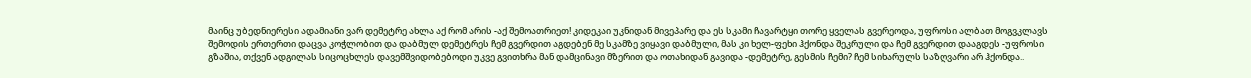მაინც უბედნიერესი ადამიანი ვარ დემეტრე ახლა აქ რომ არის -აქ შემოათრიეთ! კიდეკაი უკნიდან მივეპარე და ეს სკამი ჩავარტყი თორე ყველას გვერეოდა, უფროსი ალბათ მოგვკლავს შემოდის ერთერთი დაცვა კოჭლობით და დაბმულ დემეტრეს ჩემ გვერდით აგდებენ მე სკამზე ვიყავი დაბმული, მას კი ხელ-ფეხი ჰქონდა შეკრული და ჩემ გვერდით დააგდეს -უფროსი გზაშია, თქვენ ადგილას სიცოცხლეს დავემშვიდობებოდი უკვე გვითხრა მან დამცინავი მზერით და ოთახიდან გავიდა -დემეტრე, გესმის ჩემი? ჩემ სიხარულს საზღვარი არ ჰქონდა..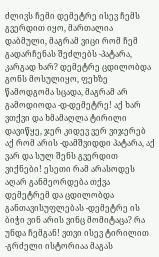ძლივს ჩემი დემეტრე ისევ ჩემს გვერდით იყო, მართალია დაბმული, მაგრამ ვიცი რომ ჩემ გადარჩენას შეძლებს -პატარა, კარგად ხარ? დემეტრე ცდილობდა გონს მოსულიყო, ფეხზე წამოდგომა სცადა, მაგრამ არ გამოდიოდა -დ-დემეტრე! აქ ხარ ვთქვი და ხმამაღლა ტირილი დავიწყე, ჯერ კიდევ ვერ ვიჯერებ აქ რომ არის -დამშვიდდი პატარა, აქ ვარ და სულ შენს გვერდით ვიქნები! ესეთი რამ არასოდეს აღარ განმეორდება თქვა დემეტრემ და ცდილობდა განთავისუფლებას -დემეტრე ის ბიჭი ვინ არის ვინც მომიტაცა? რა უნდა ჩემგან! ვთვი ისევ ტირილით -გრძელი ისტორიაა მაგას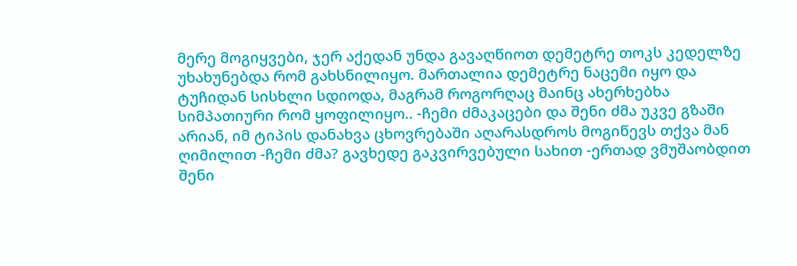მერე მოგიყვები, ჯერ აქედან უნდა გავაღწიოთ დემეტრე თოკს კედელზე უხახუნებდა რომ გახსნილიყო. მართალია დემეტრე ნაცემი იყო და ტუჩიდან სისხლი სდიოდა, მაგრამ როგორღაც მაინც ახერხებხა სიმპათიური რომ ყოფილიყო.. -ჩემი ძმაკაცები და შენი ძმა უკვე გზაში არიან, იმ ტიპის დანახვა ცხოვრებაში აღარასდროს მოგიწევს თქვა მან ღიმილით -ჩემი ძმა? გავხედე გაკვირვებული სახით -ერთად ვმუშაობდით შენი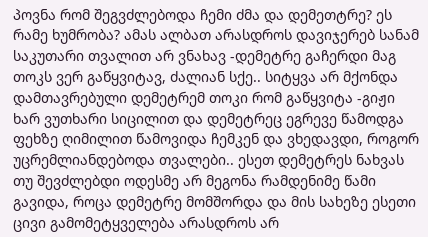პოვნა რომ შეგვძლებოდა ჩემი ძმა და დემეთტრე? ეს რამე ხუმრობა? ამას ალბათ არასდროს დავიჯერებ სანამ საკუთარი თვალით არ ვნახავ -დემეტრე გაჩერდი მაგ თოკს ვერ გაწყვიტავ, ძალიან სქე.. სიტყვა არ მქონდა დამთავრებული დემეტრემ თოკი რომ გაწყვიტა -გიჟი ხარ ვუთხარი სიცილით და დემეტრეც ეგრევე წამოდგა ფეხზე ღიმილით წამოვიდა ჩემკენ და ვხედავდი, როგორ უცრემლიანდებოდა თვალები.. ესეთ დემეტრეს ნახვას თუ შევძლებდი ოდესმე არ მეგონა რამდენიმე წამი გავიდა, როცა დემეტრე მომშორდა და მის სახეზე ესეთი ცივი გამომეტყველება არასდროს არ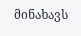მინახავს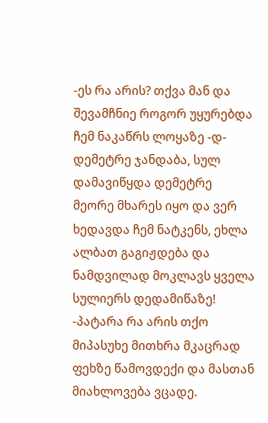-ეს რა არის? თქვა მან და შევამჩნიე როგორ უყურებდა ჩემ ნაკაწრს ლოყაზე -დ-დემეტრე ჯანდაბა, სულ დამავიწყდა დემეტრე მეორე მხარეს იყო და ვერ ხედავდა ჩემ ნატკენს, ეხლა ალბათ გაგიჟდება და ნამდვილად მოკლავს ყველა სულიერს დედამიწაზე! -პატარა რა არის თქო მიპასუხე მითხრა მკაცრად ფეხზე წამოვდექი და მასთან მიახლოვება ვცადე.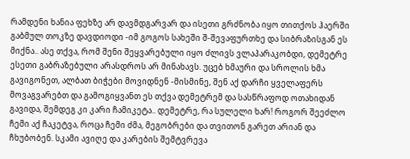რამდენი ხანია ფეხზე არ დავმდგარვარ და ისეთი გრძნობა იყო თითქოს ჰაერში გაბმულ თოკზე დავდიოდი -იმ გოგოს სახეში შ-შევაფურთხე და სიბრაზისგან ეს მიქნა.. ასე თქვა, რომ შენი შეყვარებული იყო ძლივს ვლაპარაკობდი, დემეტრე ესეთი გაბრაზებული არასდროს არ მინახავს. უცებ ხმაური და სროლის ხმა გავიგონეთ, ალბათ ბიჭები მოვიდნენ -მისმინე, შენ აქ დარჩი ყველაფერს მოვაგვარებთ და გამოგიყვანთ ეს თქვა დემეტრემ და სასწრაფოდ ოთახიდან გავიდა, შემდეგ კი კარი ჩამიკეტა.. დემეტრე, რა სულელი ხარ! როგორ შეეძლო ჩემი აქ ჩაკეტვა, როცა ჩემი ძმა, მეგობრები და თვითონ გარეთ არიან და ჩხუბობენ. სკამი ავიღე და კარების შემტვრევა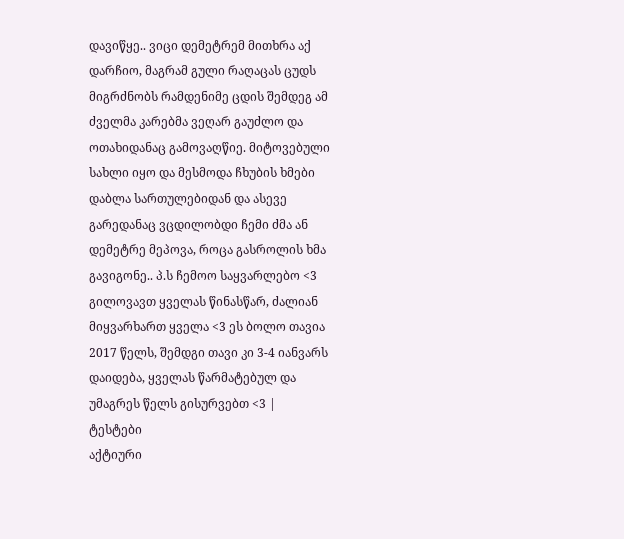დავიწყე.. ვიცი დემეტრემ მითხრა აქ დარჩიო, მაგრამ გული რაღაცას ცუდს მიგრძნობს რამდენიმე ცდის შემდეგ ამ ძველმა კარებმა ვეღარ გაუძლო და ოთახიდანაც გამოვაღწიე. მიტოვებული სახლი იყო და მესმოდა ჩხუბის ხმები დაბლა სართულებიდან და ასევე გარედანაც ვცდილობდი ჩემი ძმა ან დემეტრე მეპოვა, როცა გასროლის ხმა გავიგონე.. პ.ს ჩემოო საყვარლებო <3 გილოვავთ ყველას წინასწარ, ძალიან მიყვარხართ ყველა <3 ეს ბოლო თავია 2017 წელს, შემდგი თავი კი 3-4 იანვარს დაიდება, ყველას წარმატებულ და უმაგრეს წელს გისურვებთ <3 |
ტესტები
აქტიური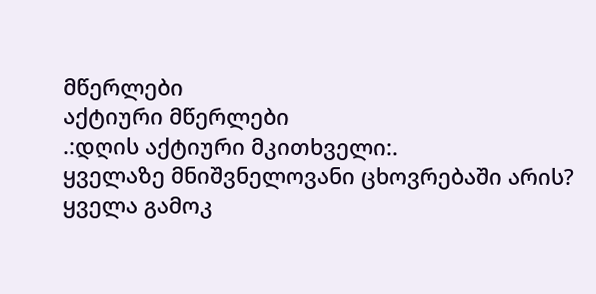მწერლები
აქტიური მწერლები
.:დღის აქტიური მკითხველი:.
ყველაზე მნიშვნელოვანი ცხოვრებაში არის?
ყველა გამოკ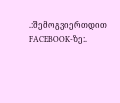.:შემოგვიერთდით FACEBOOK-ზე:.